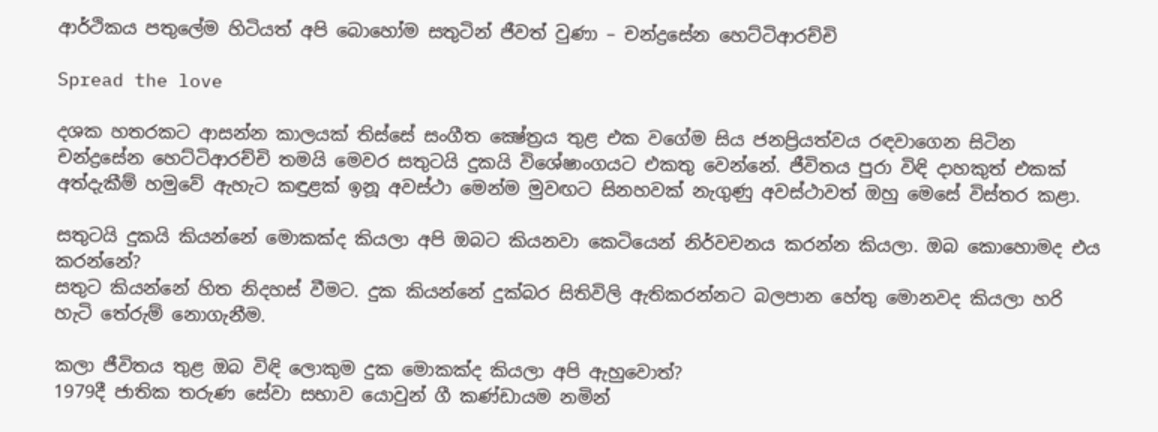ආර්ථිකය පතු‍ලේම හිටියත් අපි බොහෝම සතුටින් ජීවත් වුණා – චන්ද්‍රසේන හෙට්ටිආරච්චි

Spread the love

දශක හතරකට ආසන්න කාලයක් තිස්සේ සංගීත ක්‍ෂේත්‍රය තුළ එක වගේම සිය ජනප්‍රියත්වය රඳවාගෙන සිටින චන්ද්‍රසේන හෙට්ටිආරච්චි තමයි මෙවර සතුටයි දුකයි විශේෂාංගයට එකතු වෙන්නේ. ජීවිතය පුරා විඳි දාහකුත් එකක් අත්දැකීම් හමුවේ ඇහැට කඳුළක් ඉනූ අවස්ථා මෙන්ම මුවඟට සිනහවක් නැගුණු අවස්ථාවත් ඔහු මෙසේ විස්තර කළා.

සතුටයි දුකයි කියන්නේ මොකක්ද කියලා අපි ඔබට කියනවා කෙටියෙන් නිර්වචනය කරන්න කියලා. ඔබ කොහොමද එය කරන්නේ?
සතුට කියන්නේ හිත නිදහස් වීමට. දුක කියන්නේ දුක්බර සිතිවිලි ඇතිකරන්නට බලපාන හේතු මොනවද කියලා හරි හැටි තේරුම් නොගැනීම.

කලා ජීවිතය තුළ ඔබ විඳි ලොකුම දුක මොකක්ද කියලා අපි ඇහුවොත්?
1979දී ජාතික තරුණ සේවා සභාව යොවුන් ගී කණ්ඩායම නමින්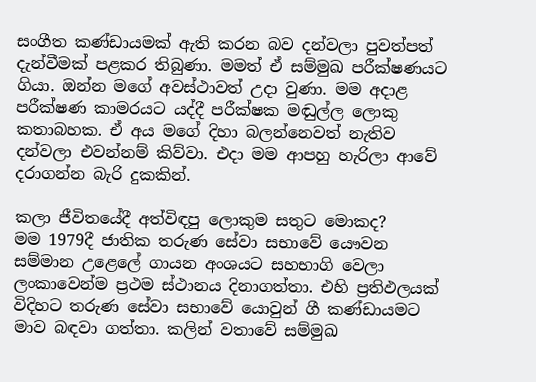සංගීත කණ්ඩායමක් ඇති කරන බව දන්වලා පුවත්පත් දැන්වීමක් පළකර තිබුණා. මමත් ඒ සම්මුඛ පරීක්ෂණයට ගියා. ඔන්න මගේ අවස්ථාවත් උදා වුණා. මම අදාළ පරීක්ෂණ කාමරයට යද්දී පරීක්ෂක මඬුල්ල ලොකු කතාබහක. ඒ අය මගේ දිහා බලන්නෙවත් නැතිව දන්වලා එවන්නම් කිව්වා. එදා මම ආපහු හැරිලා ආවේ දරාගන්න බැරි දුකකින්.

කලා ජීවිතයේදී අත්විඳපු ලොකුම සතුට මොකද?
මම 1979දී ජාතික තරුණ සේවා සභාවේ යෞවන සම්මාන උළෙ‍ලේ ගායන අංශයට සහභාගි වෙලා ලංකාවෙන්ම ප්‍රථම ස්ථානය දිනාගත්තා. එහි ප්‍රතිඵලයක් විදිහට තරුණ සේවා සභාවේ යොවුන් ගී කණ්ඩායමට මාව බඳවා ගත්තා. කලින් වතාවේ සම්මුඛ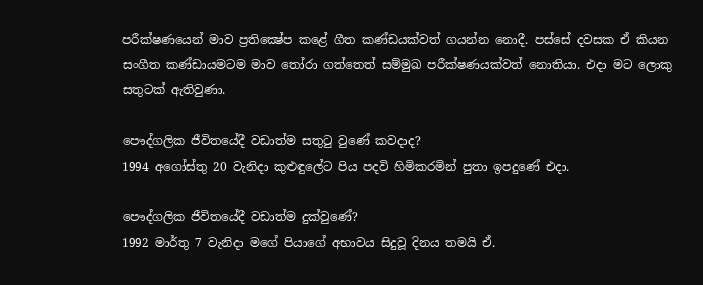පරීක්ෂණයෙන් මාව ප්‍රතික්‍ෂේප කළේ ගීත කණ්ඩයක්වත් ගයන්න නොදී. පස්සේ දවසක ඒ කියන සංගීත කණ්ඩායමටම මාව තෝරා ගත්තෙත් සම්මුඛ පරීක්ෂණයක්වත් නොතියා. එදා මට ලොකු සතුටක් ඇතිවුණා.

පෞද්ගලික ජීවිතයේදී වඩාත්ම සතුටු වුණේ කවදාද?
1994 අගෝස්තු 20 වැනිදා කුළුඳු‍ලේට පිය පදවි හිමිකරමින් පුතා ඉපදුණේ එදා.

පෞද්ගලික ජීවිතයේදී වඩාත්ම දුක්වුණේ?
1992 මාර්තු 7 වැනිදා මගේ පියාගේ අභාවය සිදුවූ දිනය තමයි ඒ.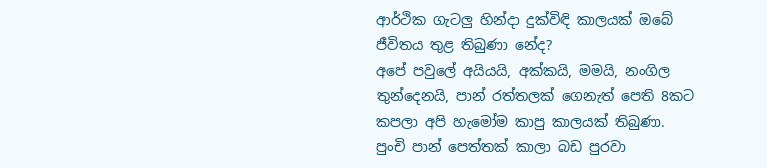ආර්ථික ගැටලු හින්දා දුක්විඳි කාලයක් ඔබේ ජීවිතය තුළ තිබුණා නේද?
අපේ පවු‍ලේ අයියයි, අක්කයි, මමයි, නංගිල තුන්දෙනයි, පාන් රත්තලක් ගෙනැත් පෙති 8කට කපලා අපි හැමෝම කාපු කාලයක් තිබුණා. පුංචි පාන් පෙත්තක් කාලා බඩ පුරවා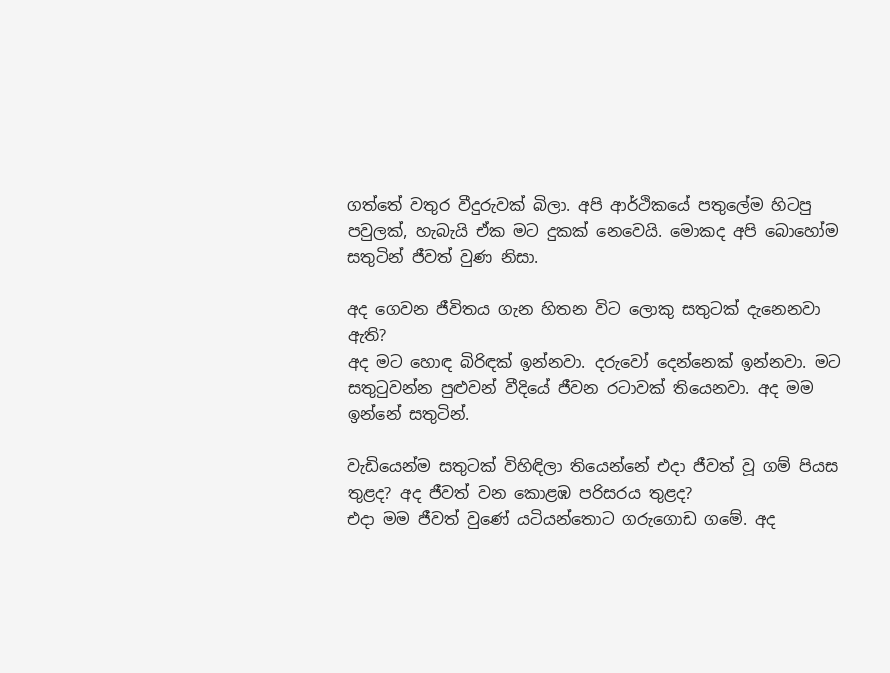ගත්තේ වතුර වීදුරුවක් බිලා. අපි ආර්ථිකයේ පතු‍ලේම හිටපු පවුලක්, හැබැයි ඒක මට දුකක් ‍නෙවෙයි. මොකද අපි බොහෝම සතුටින් ජීවත් වුණ නිසා.

අද ගෙවන ජීවිතය ගැන හිතන විට ලොකු සතුටක් දැනෙනවා ඇති?
අද මට හොඳ බිරිඳක් ඉන්නවා. දරුවෝ දෙන්නෙක් ඉන්නවා. මට සතුටුවන්න පුළුවන් වීදියේ ජීවන රටාවක් තියෙනවා. අද මම ඉන්නේ සතුටින්.

වැඩියෙන්ම සතුටක් විහිඳිලා තියෙන්නේ එදා ජීවත් වූ ගම් පියස තුළද? අද ජීවත් වන කොළඹ පරිසරය තුළද?
එදා මම ජීවත් වුණේ යටියන්තොට ගරුගොඩ ගමේ. අද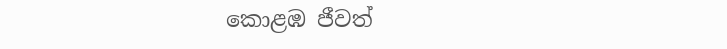කොළඹ ජීවත්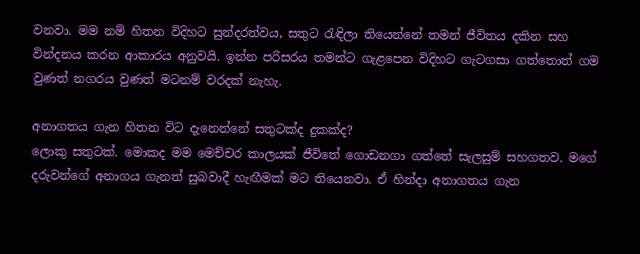වනවා. මම නම් හිතන විදිහට සුන්දරත්වය, සතුට රැඳිලා තියෙන්නේ තමන් ජීවිතය දකින සහ වින්දනය කරන ආකාරය අනුවයි. ඉන්න පරිසරය තමන්ට ගැළපෙන විදිහට ගැටගසා ගත්තොත් ගම වුණත් නගරය වුණත් මටනම් වරදක් නැහැ.

අනාගතය ගැන හිතන විට දැනෙන්නේ සතුටක්ද දුකක්ද?
ලොකු සතුටක්. මොකද මම මෙච්චර කාලයක් ජීවිතේ ගොඩනගා ගත්තේ සැලසුම් සහගතව. මගේ දරුවන්ගේ අනාගය ගැනත් සුබවාදී හැඟීමක් මට තියෙනවා. ඒ හින්දා අනාගතය ගැන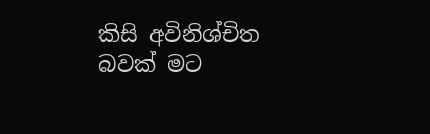කිසි අවිනිශ්චිත බවක් මට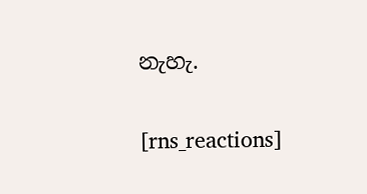නැහැ.

[rns_reactions]